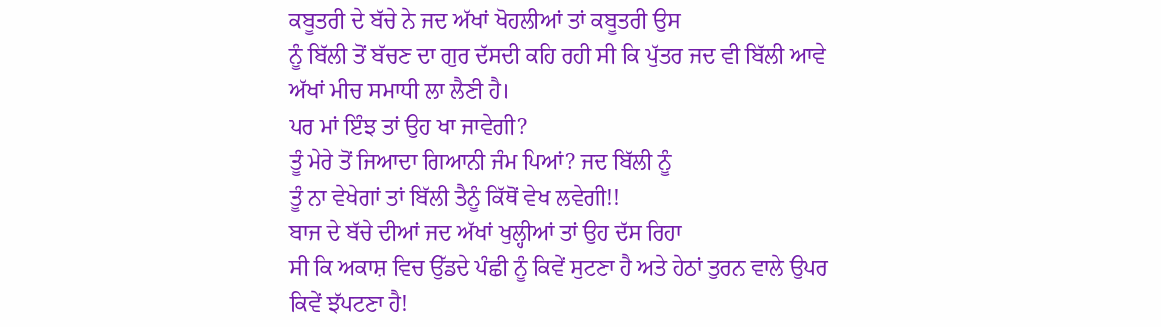ਕਬੂਤਰੀ ਦੇ ਬੱਚੇ ਨੇ ਜਦ ਅੱਖਾਂ ਖੋਹਲੀਆਂ ਤਾਂ ਕਬੂਤਰੀ ਉਸ
ਨੂੰ ਬਿੱਲੀ ਤੋਂ ਬੱਚਣ ਦਾ ਗੁਰ ਦੱਸਦੀ ਕਹਿ ਰਹੀ ਸੀ ਕਿ ਪੁੱਤਰ ਜਦ ਵੀ ਬਿੱਲੀ ਆਵੇ
ਅੱਖਾਂ ਮੀਚ ਸਮਾਧੀ ਲਾ ਲੈਣੀ ਹੈ।
ਪਰ ਮਾਂ ਇੰਝ ਤਾਂ ਉਹ ਖਾ ਜਾਵੇਗੀ?
ਤੂੰ ਮੇਰੇ ਤੋਂ ਜਿਆਦਾ ਗਿਆਨੀ ਜੰਮ ਪਿਆਂ? ਜਦ ਬਿੱਲੀ ਨੂੰ
ਤੂੰ ਨਾ ਵੇਖੇਗਾਂ ਤਾਂ ਬਿੱਲੀ ਤੈਨੂੰ ਕਿੱਥੋਂ ਵੇਖ ਲਵੇਗੀ!!
ਬਾਜ ਦੇ ਬੱਚੇ ਦੀਆਂ ਜਦ ਅੱਖਾਂ ਖੁਲ੍ਹੀਆਂ ਤਾਂ ਉਹ ਦੱਸ ਰਿਹਾ
ਸੀ ਕਿ ਅਕਾਸ਼ ਵਿਚ ਉੱਡਦੇ ਪੰਛੀ ਨੂੰ ਕਿਵੇਂ ਸੁਟਣਾ ਹੈ ਅਤੇ ਹੇਠਾਂ ਤੁਰਨ ਵਾਲੇ ਉਪਰ
ਕਿਵੇਂ ਝੱਪਟਣਾ ਹੈ!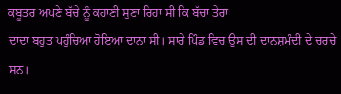ਕਬੂਤਰ ਅਪਣੇ ਬੱਚੇ ਨੂੰ ਕਹਾਣੀ ਸੁਣਾ ਰਿਹਾ ਸੀ ਕਿ ਬੱਚਾ ਤੇਰਾ
ਦਾਦਾ ਬਹੁਤ ਪਹੁੰਚਿਆ ਹੋਇਆ ਦਾਨਾ ਸੀ। ਸਾਰੇ ਪਿੰਡ ਵਿਚ ਉਸ ਦੀ ਦਾਨਸ਼ਮੰਦੀ ਦੇ ਚਰਚੇ
ਸਨ।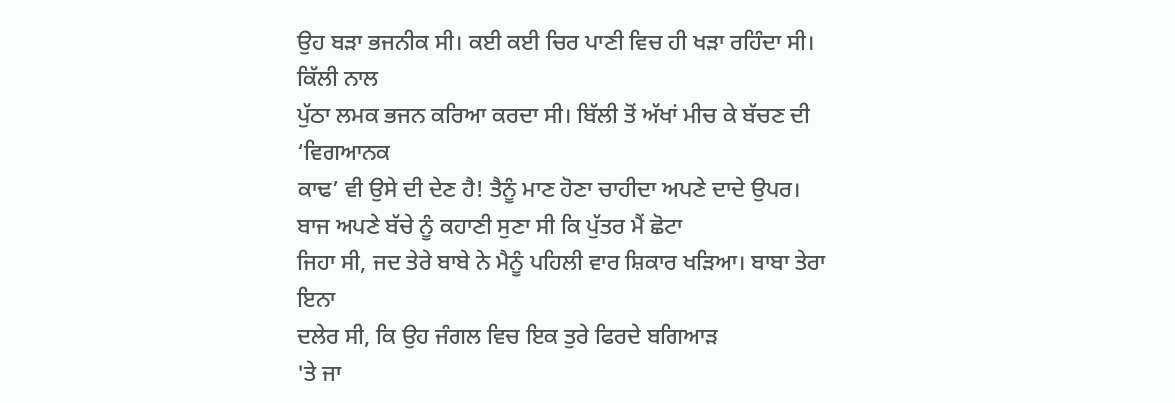ਉਹ ਬੜਾ ਭਜਨੀਕ ਸੀ। ਕਈ ਕਈ ਚਿਰ ਪਾਣੀ ਵਿਚ ਹੀ ਖੜਾ ਰਹਿੰਦਾ ਸੀ। ਕਿੱਲੀ ਨਾਲ
ਪੁੱਠਾ ਲਮਕ ਭਜਨ ਕਰਿਆ ਕਰਦਾ ਸੀ। ਬਿੱਲੀ ਤੋਂ ਅੱਖਾਂ ਮੀਚ ਕੇ ਬੱਚਣ ਦੀ ‘ਵਿਗਆਨਕ
ਕਾਢ’ ਵੀ ਉਸੇ ਦੀ ਦੇਣ ਹੈ! ਤੈਨੂੰ ਮਾਣ ਹੋਣਾ ਚਾਹੀਦਾ ਅਪਣੇ ਦਾਦੇ ਉਪਰ।
ਬਾਜ ਅਪਣੇ ਬੱਚੇ ਨੂੰ ਕਹਾਣੀ ਸੁਣਾ ਸੀ ਕਿ ਪੁੱਤਰ ਮੈਂ ਛੋਟਾ
ਜਿਹਾ ਸੀ, ਜਦ ਤੇਰੇ ਬਾਬੇ ਨੇ ਮੈਨੂੰ ਪਹਿਲੀ ਵਾਰ ਸ਼ਿਕਾਰ ਖੜਿਆ। ਬਾਬਾ ਤੇਰਾ ਇਨਾ
ਦਲੇਰ ਸੀ, ਕਿ ਉਹ ਜੰਗਲ ਵਿਚ ਇਕ ਤੁਰੇ ਫਿਰਦੇ ਬਗਿਆੜ
'ਤੇ ਜਾ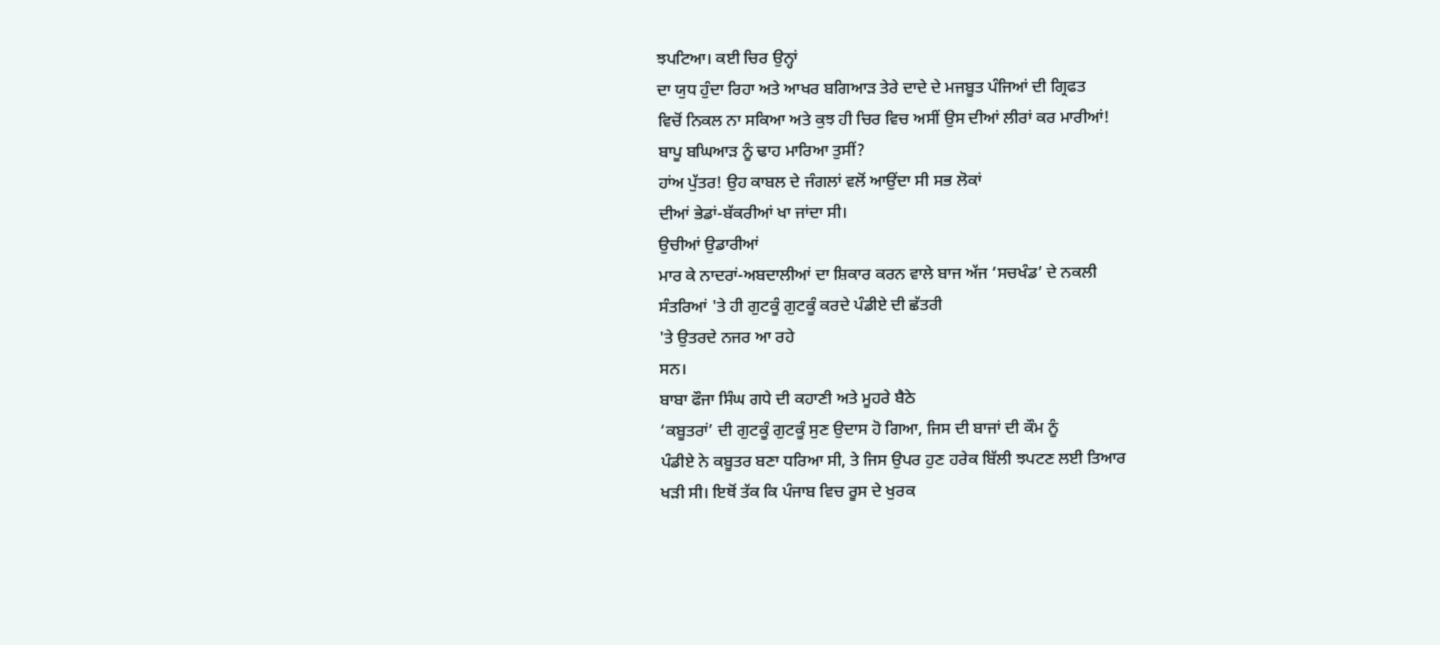ਝਪਟਿਆ। ਕਈ ਚਿਰ ਉਨ੍ਹਾਂ
ਦਾ ਯੁਧ ਹੁੰਦਾ ਰਿਹਾ ਅਤੇ ਆਖਰ ਬਗਿਆੜ ਤੇਰੇ ਦਾਦੇ ਦੇ ਮਜਬੂਤ ਪੰਜਿਆਂ ਦੀ ਗ੍ਰਿਫਤ
ਵਿਚੋਂ ਨਿਕਲ ਨਾ ਸਕਿਆ ਅਤੇ ਕੁਝ ਹੀ ਚਿਰ ਵਿਚ ਅਸੀਂ ਉਸ ਦੀਆਂ ਲੀਰਾਂ ਕਰ ਮਾਰੀਆਂ!
ਬਾਪੂ ਬਘਿਆੜ ਨੂੰ ਢਾਹ ਮਾਰਿਆ ਤੁਸੀਂ?
ਹਾਂਅ ਪੁੱਤਰ! ਉਹ ਕਾਬਲ ਦੇ ਜੰਗਲਾਂ ਵਲੋਂ ਆਉਂਦਾ ਸੀ ਸਭ ਲੋਕਾਂ
ਦੀਆਂ ਭੇਡਾਂ-ਬੱਕਰੀਆਂ ਖਾ ਜਾਂਦਾ ਸੀ।
ਉਚੀਆਂ ਉਡਾਰੀਆਂ
ਮਾਰ ਕੇ ਨਾਦਰਾਂ-ਅਬਦਾਲੀਆਂ ਦਾ ਸ਼ਿਕਾਰ ਕਰਨ ਵਾਲੇ ਬਾਜ ਅੱਜ ‘ਸਚਖੰਡ’ ਦੇ ਨਕਲੀ
ਸੰਤਰਿਆਂ 'ਤੇ ਹੀ ਗੁਟਕੂੰ ਗੁਟਕੂੰ ਕਰਦੇ ਪੰਡੀਏ ਦੀ ਛੱਤਰੀ
'ਤੇ ਉਤਰਦੇ ਨਜਰ ਆ ਰਹੇ
ਸਨ।
ਬਾਬਾ ਫੌਜਾ ਸਿੰਘ ਗਧੇ ਦੀ ਕਹਾਣੀ ਅਤੇ ਮੂਹਰੇ ਬੈਠੇ
‘ਕਬੂਤਰਾਂ’ ਦੀ ਗੁਟਕੂੰ ਗੁਟਕੂੰ ਸੁਣ ਉਦਾਸ ਹੋ ਗਿਆ, ਜਿਸ ਦੀ ਬਾਜਾਂ ਦੀ ਕੌਮ ਨੂੰ
ਪੰਡੀਏ ਨੇ ਕਬੂਤਰ ਬਣਾ ਧਰਿਆ ਸੀ, ਤੇ ਜਿਸ ਉਪਰ ਹੁਣ ਹਰੇਕ ਬਿੱਲੀ ਝਪਟਣ ਲਈ ਤਿਆਰ
ਖੜੀ ਸੀ। ਇਥੋਂ ਤੱਕ ਕਿ ਪੰਜਾਬ ਵਿਚ ਰੂਸ ਦੇ ਖੁਰਕ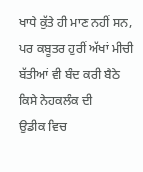ਖਾਧੇ ਕੁੱਤੇ ਹੀ ਮਾਣ ਨਹੀਂ ਸਨ,
ਪਰ ਕਬੂਤਰ ਹੁਰੀਂ ਅੱਖਾਂ ਮੀਚੀ ਬੱਤੀਆਂ ਵੀ ਬੰਦ ਕਰੀ ਬੈਠੇ ਕਿਸੇ ਨੇਹਕਲੰਕ ਦੀ
ਉਡੀਕ ਵਿਚ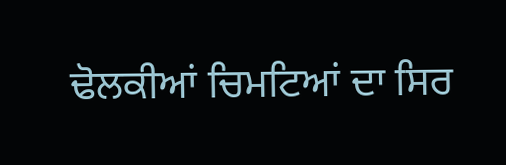ਢੋਲਕੀਆਂ ਚਿਮਟਿਆਂ ਦਾ ਸਿਰ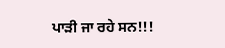ਪਾੜੀ ਜਾ ਰਹੇ ਸਨ!!!